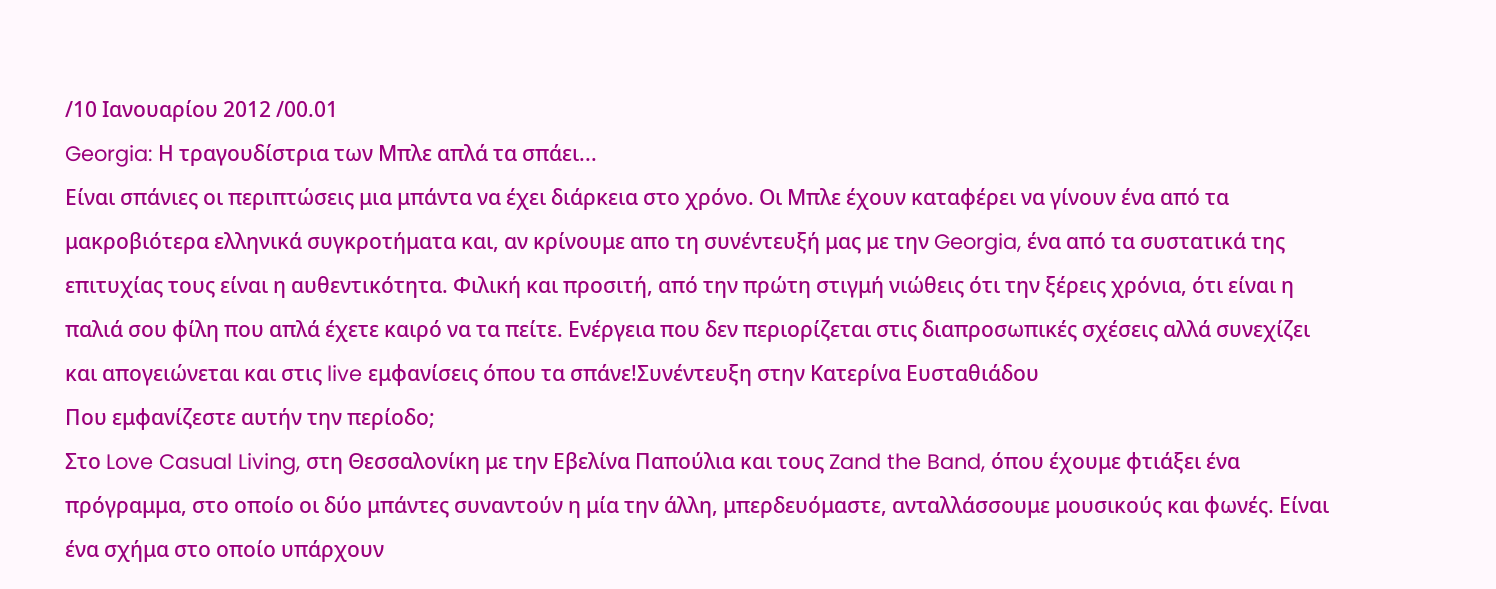/10 Ιανουαρίου 2012 /00.01
Georgia: Η τραγουδίστρια των Μπλε απλά τα σπάει...
Είναι σπάνιες οι περιπτώσεις μια μπάντα να έχει διάρκεια στο χρόνο. Οι Μπλε έχουν καταφέρει να γίνουν ένα από τα μακροβιότερα ελληνικά συγκροτήματα και, αν κρίνουμε απο τη συνέντευξή μας με την Georgia, ένα από τα συστατικά της επιτυχίας τους είναι η αυθεντικότητα. Φιλική και προσιτή, από την πρώτη στιγμή νιώθεις ότι την ξέρεις χρόνια, ότι είναι η παλιά σου φίλη που απλά έχετε καιρό να τα πείτε. Ενέργεια που δεν περιορίζεται στις διαπροσωπικές σχέσεις αλλά συνεχίζει και απογειώνεται και στις live εμφανίσεις όπου τα σπάνε!Συνέντευξη στην Κατερίνα Ευσταθιάδου
Που εμφανίζεστε αυτήν την περίοδο;
Στο Love Casual Living, στη Θεσσαλονίκη με την Εβελίνα Παπούλια και τους Zand the Band, όπου έχουμε φτιάξει ένα πρόγραμμα, στο οποίο οι δύο μπάντες συναντούν η μία την άλλη, μπερδευόμαστε, ανταλλάσσουμε μουσικούς και φωνές. Είναι ένα σχήμα στο οποίο υπάρχουν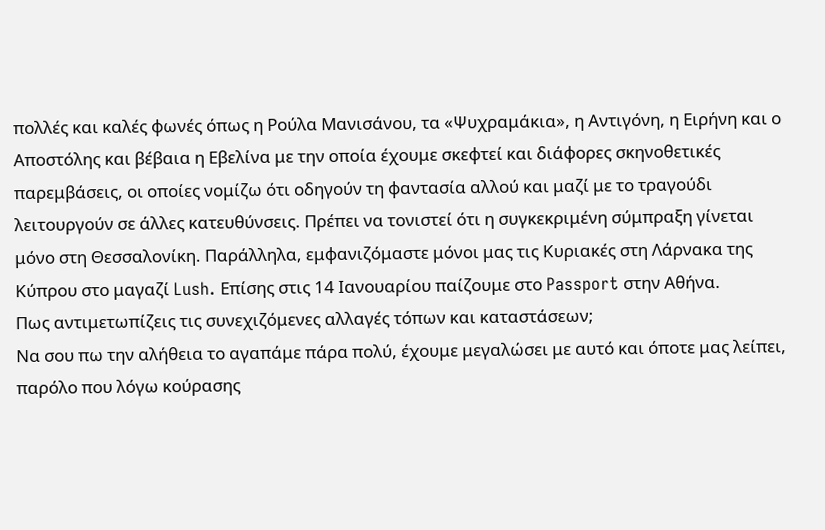πολλές και καλές φωνές όπως η Ρούλα Μανισάνου, τα «Ψυχραμάκια», η Αντιγόνη, η Ειρήνη και ο Αποστόλης και βέβαια η Εβελίνα με την οποία έχουμε σκεφτεί και διάφορες σκηνοθετικές παρεμβάσεις, οι οποίες νομίζω ότι οδηγούν τη φαντασία αλλού και μαζί με το τραγούδι λειτουργούν σε άλλες κατευθύνσεις. Πρέπει να τονιστεί ότι η συγκεκριμένη σύμπραξη γίνεται μόνο στη Θεσσαλονίκη. Παράλληλα, εμφανιζόμαστε μόνοι μας τις Κυριακές στη Λάρνακα της Κύπρου στο μαγαζί Lush. Επίσης στις 14 Ιανουαρίου παίζουμε στο Passport στην Αθήνα.
Πως αντιμετωπίζεις τις συνεχιζόμενες αλλαγές τόπων και καταστάσεων;
Να σου πω την αλήθεια το αγαπάμε πάρα πολύ, έχουμε μεγαλώσει με αυτό και όποτε μας λείπει, παρόλο που λόγω κούρασης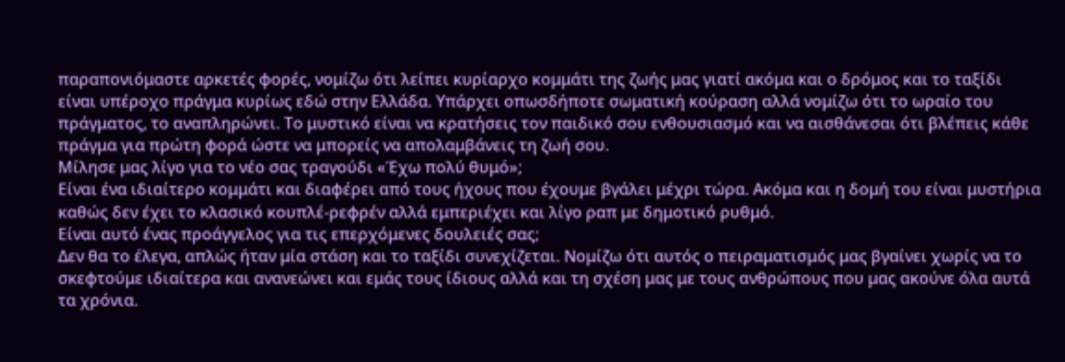παραπονιόμαστε αρκετές φορές, νομίζω ότι λείπει κυρίαρχο κομμάτι της ζωής μας γιατί ακόμα και ο δρόμος και το ταξίδι είναι υπέροχο πράγμα κυρίως εδώ στην Ελλάδα. Υπάρχει οπωσδήποτε σωματική κούραση αλλά νομίζω ότι το ωραίο του πράγματος, το αναπληρώνει. Το μυστικό είναι να κρατήσεις τον παιδικό σου ενθουσιασμό και να αισθάνεσαι ότι βλέπεις κάθε πράγμα για πρώτη φορά ώστε να μπορείς να απολαμβάνεις τη ζωή σου.
Μίλησε μας λίγο για το νέο σας τραγούδι «Έχω πολύ θυμό»;
Είναι ένα ιδιαίτερο κομμάτι και διαφέρει από τους ήχους που έχουμε βγάλει μέχρι τώρα. Ακόμα και η δομή του είναι μυστήρια καθώς δεν έχει το κλασικό κουπλέ-ρεφρέν αλλά εμπεριέχει και λίγο ραπ με δημοτικό ρυθμό.
Είναι αυτό ένας προάγγελος για τις επερχόμενες δουλειές σας;
Δεν θα το έλεγα, απλώς ήταν μία στάση και το ταξίδι συνεχίζεται. Νομίζω ότι αυτός ο πειραματισμός μας βγαίνει χωρίς να το σκεφτούμε ιδιαίτερα και ανανεώνει και εμάς τους ίδιους αλλά και τη σχέση μας με τους ανθρώπους που μας ακούνε όλα αυτά τα χρόνια.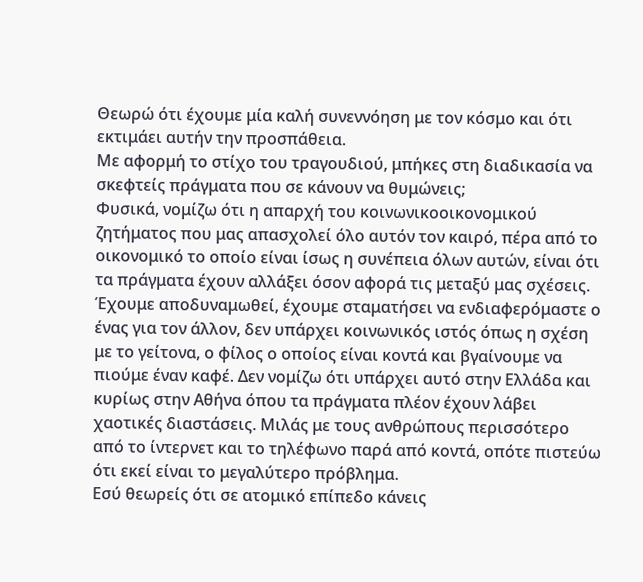Θεωρώ ότι έχουμε μία καλή συνεννόηση με τον κόσμο και ότι εκτιμάει αυτήν την προσπάθεια.
Με αφορμή το στίχο του τραγουδιού, μπήκες στη διαδικασία να σκεφτείς πράγματα που σε κάνουν να θυμώνεις;
Φυσικά, νομίζω ότι η απαρχή του κοινωνικοοικονομικού ζητήματος που μας απασχολεί όλο αυτόν τον καιρό, πέρα από το οικονομικό το οποίο είναι ίσως η συνέπεια όλων αυτών, είναι ότι τα πράγματα έχουν αλλάξει όσον αφορά τις μεταξύ μας σχέσεις. Έχουμε αποδυναμωθεί, έχουμε σταματήσει να ενδιαφερόμαστε ο ένας για τον άλλον, δεν υπάρχει κοινωνικός ιστός όπως η σχέση με το γείτονα, ο φίλος ο οποίος είναι κοντά και βγαίνουμε να πιούμε έναν καφέ. Δεν νομίζω ότι υπάρχει αυτό στην Ελλάδα και κυρίως στην Αθήνα όπου τα πράγματα πλέον έχουν λάβει χαοτικές διαστάσεις. Μιλάς με τους ανθρώπους περισσότερο από το ίντερνετ και το τηλέφωνο παρά από κοντά, οπότε πιστεύω ότι εκεί είναι το μεγαλύτερο πρόβλημα.
Εσύ θεωρείς ότι σε ατομικό επίπεδο κάνεις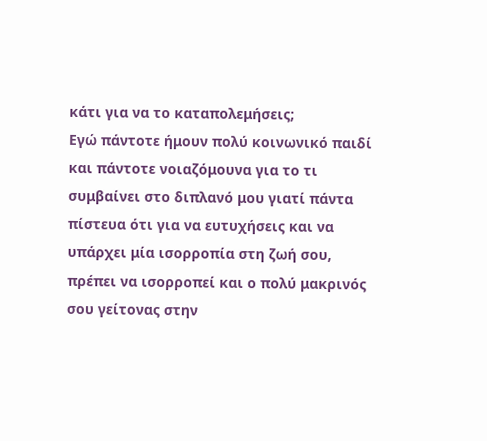κάτι για να το καταπολεμήσεις;
Εγώ πάντοτε ήμουν πολύ κοινωνικό παιδί και πάντοτε νοιαζόμουνα για το τι συμβαίνει στο διπλανό μου γιατί πάντα πίστευα ότι για να ευτυχήσεις και να υπάρχει μία ισορροπία στη ζωή σου, πρέπει να ισορροπεί και ο πολύ μακρινός σου γείτονας στην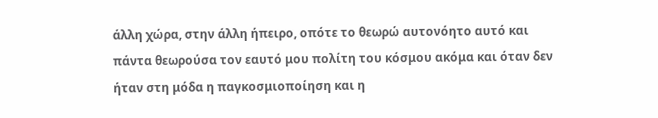άλλη χώρα, στην άλλη ήπειρο, οπότε το θεωρώ αυτονόητο αυτό και πάντα θεωρούσα τον εαυτό μου πολίτη του κόσμου ακόμα και όταν δεν ήταν στη μόδα η παγκοσμιοποίηση και η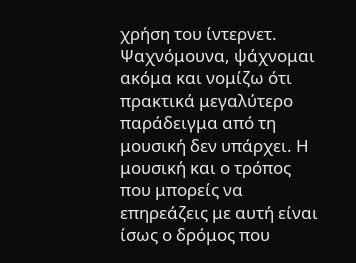χρήση του ίντερνετ. Ψαχνόμουνα, ψάχνομαι ακόμα και νομίζω ότι πρακτικά μεγαλύτερο παράδειγμα από τη μουσική δεν υπάρχει. Η μουσική και ο τρόπος που μπορείς να επηρεάζεις με αυτή είναι ίσως ο δρόμος που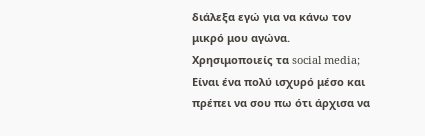διάλεξα εγώ για να κάνω τον μικρό μου αγώνα.
Χρησιμοποιείς τα social media;
Είναι ένα πολύ ισχυρό μέσο και πρέπει να σου πω ότι άρχισα να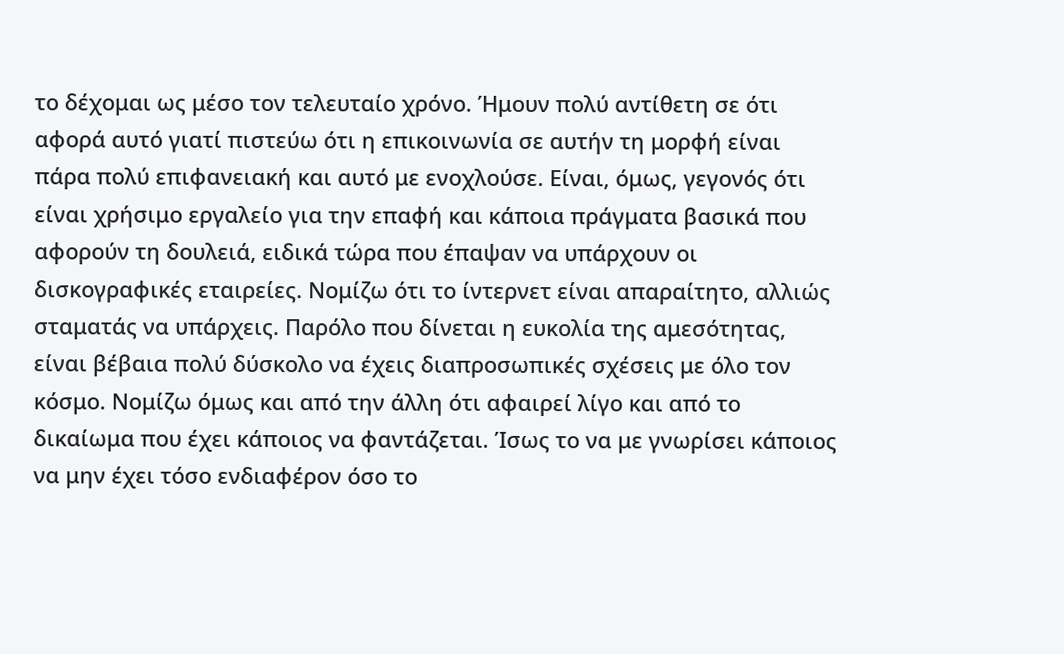το δέχομαι ως μέσο τον τελευταίο χρόνο. Ήμουν πολύ αντίθετη σε ότι αφορά αυτό γιατί πιστεύω ότι η επικοινωνία σε αυτήν τη μορφή είναι πάρα πολύ επιφανειακή και αυτό με ενοχλούσε. Είναι, όμως, γεγονός ότι είναι χρήσιμο εργαλείο για την επαφή και κάποια πράγματα βασικά που αφορούν τη δουλειά, ειδικά τώρα που έπαψαν να υπάρχουν οι δισκογραφικές εταιρείες. Νομίζω ότι το ίντερνετ είναι απαραίτητο, αλλιώς σταματάς να υπάρχεις. Παρόλο που δίνεται η ευκολία της αμεσότητας, είναι βέβαια πολύ δύσκολο να έχεις διαπροσωπικές σχέσεις με όλο τον κόσμο. Νομίζω όμως και από την άλλη ότι αφαιρεί λίγο και από το δικαίωμα που έχει κάποιος να φαντάζεται. Ίσως το να με γνωρίσει κάποιος να μην έχει τόσο ενδιαφέρον όσο το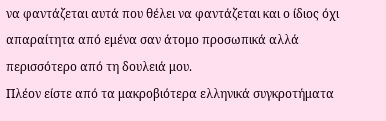να φαντάζεται αυτά που θέλει να φαντάζεται και ο ίδιος όχι απαραίτητα από εμένα σαν άτομο προσωπικά αλλά περισσότερο από τη δουλειά μου.
Πλέον είστε από τα μακροβιότερα ελληνικά συγκροτήματα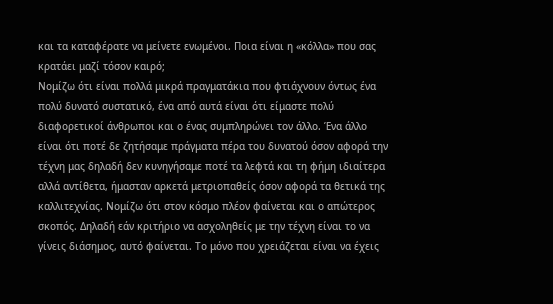και τα καταφέρατε να μείνετε ενωμένοι. Ποια είναι η «κόλλα» που σας κρατάει μαζί τόσον καιρό;
Νομίζω ότι είναι πολλά μικρά πραγματάκια που φτιάχνουν όντως ένα πολύ δυνατό συστατικό, ένα από αυτά είναι ότι είμαστε πολύ διαφορετικοί άνθρωποι και ο ένας συμπληρώνει τον άλλο. Ένα άλλο είναι ότι ποτέ δε ζητήσαμε πράγματα πέρα του δυνατού όσον αφορά την τέχνη μας δηλαδή δεν κυνηγήσαμε ποτέ τα λεφτά και τη φήμη ιδιαίτερα αλλά αντίθετα, ήμασταν αρκετά μετριοπαθείς όσον αφορά τα θετικά της καλλιτεχνίας. Νομίζω ότι στον κόσμο πλέον φαίνεται και ο απώτερος σκοπός. Δηλαδή εάν κριτήριο να ασχοληθείς με την τέχνη είναι το να γίνεις διάσημος, αυτό φαίνεται. Το μόνο που χρειάζεται είναι να έχεις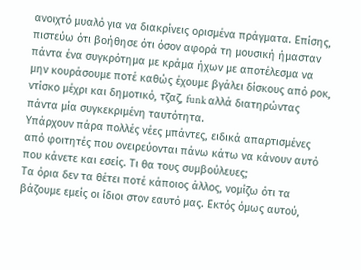ανοιχτό μυαλό για να διακρίνεις ορισμένα πράγματα. Επίσης, πιστεύω ότι βοήθησε ότι όσον αφορά τη μουσική ήμασταν πάντα ένα συγκρότημα με κράμα ήχων με αποτέλεσμα να μην κουράσουμε ποτέ καθώς έχουμε βγάλει δίσκους από ροκ, ντίσκο μέχρι και δημοτικό, τζαζ, funk αλλά διατηρώντας πάντα μία συγκεκριμένη ταυτότητα.
Υπάρχουν πάρα πολλές νέες μπάντες, ειδικά απαρτισμένες από φοιτητές που ονειρεύονται πάνω κάτω να κάνουν αυτό που κάνετε και εσείς. Τι θα τους συμβούλευες;
Τα όρια δεν τα θέτει ποτέ κάποιος άλλος, νομίζω ότι τα βάζουμε εμείς οι ίδιοι στον εαυτό μας. Εκτός όμως αυτού,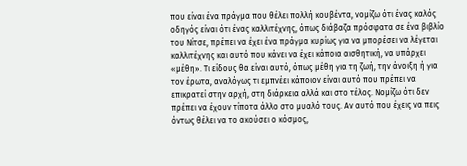που είναι ένα πράγμα που θέλει πολλή κουβέντα, νομίζω ότι ένας καλός οδηγός είναι ότι ένας καλλιτέχνης, όπως διάβαζα πρόσφατα σε ένα βιβλίο του Νίτσε, πρέπει να έχει ένα πράγμα κυρίως για να μπορέσει να λέγεται καλλιτέχνης και αυτό που κάνει να έχει κάποια αισθητική, να υπάρχει «μέθη». Τι είδους θα είναι αυτό, όπως μέθη για τη ζωή, την άνοιξη ή για τον έρωτα, αναλόγως τι εμπνέει κάποιον είναι αυτό που πρέπει να επικρατεί στην αρχή, στη διάρκεια αλλά και στο τέλος. Νομίζω ότι δεν πρέπει να έχουν τίποτα άλλο στο μυαλό τους. Αν αυτό που έχεις να πεις όντως θέλει να το ακούσει ο κόσμος,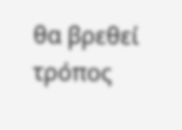θα βρεθεί τρόπος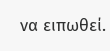να ειπωθεί.